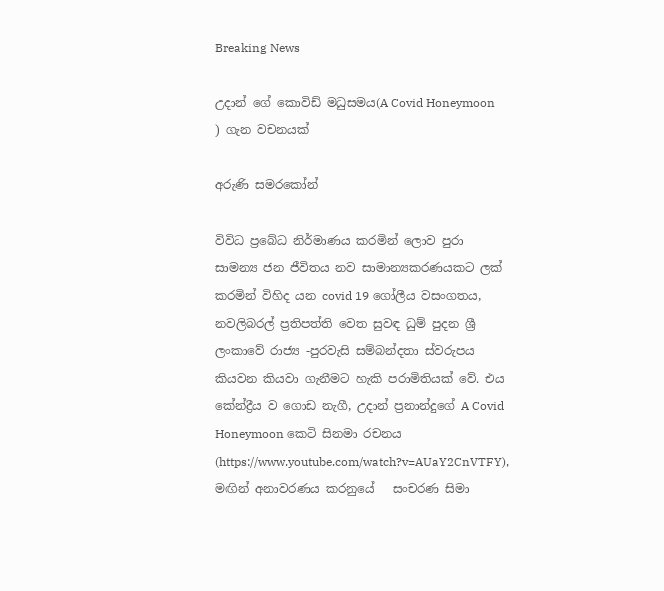Breaking News

උදාන් ගේ කොවිඩ් මධුසමය(A Covid Honeymoon ) ගැන වචනයක්

අරුණි සමරකෝන්

විවිධ ප්‍රබේධ නිර්මාණය කරමින් ලොව පුරා සාමන්‍ය ජන ජීවිතය නව සාමාන්‍යකරණයකට ලක් කරමින් විහිද යන covid 19 ගෝලීය වසංගතය, නවලිබරල් ප්‍රතිපත්ති වෙත සුවඳ ධුම් පුදන ශ්‍රී ලංකාවේ රාජ්‍ය -පුරවැසි සම්බන්දතා ස්වරුපය කියවන කියවා ගැනීමට හැකි පරාමිතියක් වේ. එය කේන්ද්‍රීය ව ගොඩ නැගී, උදාන් ප්‍රනාන්දුගේ A Covid Honeymoon කෙටි සිනමා රචනය (https://www.youtube.com/watch?v=AUaY2CnVTFY), මඟින් අනාවරණය කරනුයේ   සංචරණ සිමා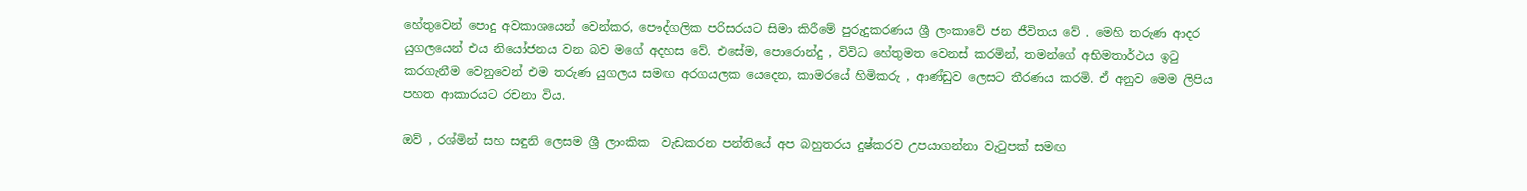හේතුවෙන් පොදු අවකාශයෙන් වෙන්කර, පෞද්ගලික පරිසරයට සිමා කිරීමේ පුරුදුකරණය ශ්‍රී ලංකාවේ ජන ජීවිතය වේ . මෙහි තරුණ ආදර යුගලයෙන් එය නියෝජනය වන බව මගේ අදහස වේ. එසේම, පොරොන්දු , විවිධ හේතුමත වෙනස් කරමින්, තමන්ගේ අභිමතාර්ථය ඉටු කරගැනීම වෙනුවෙන් එම තරුණ යුගලය සමඟ අරගයලක යෙදෙන, කාමරයේ හිමිකරු , ආණ්ඩුව ලෙසට තීරණය කරමි. ඒ අනුව මෙම ලිපිය පහත ආකාරයට රචනා විය.

ඔව් , රශ්මින් සහ සඳුනි ලෙසම ශ්‍රී ලාංකික  වැඩකරන පන්තියේ අප බහුතරය දුෂ්කරව උපයාගන්නා වැටුපක් සමඟ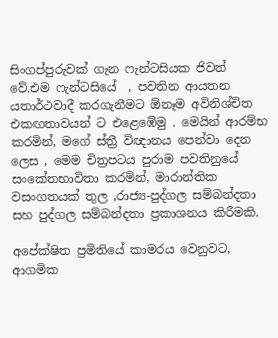සිංගප්පුරුවක් ගැන ෆැන්ටසියක ජිවත් වේ.එම ෆැන්ටසියේ  , පවතින ආයතන යතාර්ථවාදී කරගැනීමට ඕනෑම අවිනිශ්චිත එකඟතාවයන් ට එළෙඹේමු . මෙයින් ආරම්භ කරමින්, මගේ ස්ත්‍රී විඥානය පෙන්වා දෙන ලෙස , මෙම චිත්‍රපටය පුරාම පවතිනුයේ සංකේතභාවිතා කරමින්, මාරාන්තික වසංගතයක් තුල ,රාජ්‍ය-පුද්ගල සම්බන්දතා සහ පුද්ගල සම්බන්දතා ප්‍රකාශනය කිරීමකි.

අපේක්ෂිත ප්‍රමිතියේ කාමරය වෙනුවට, ආගමික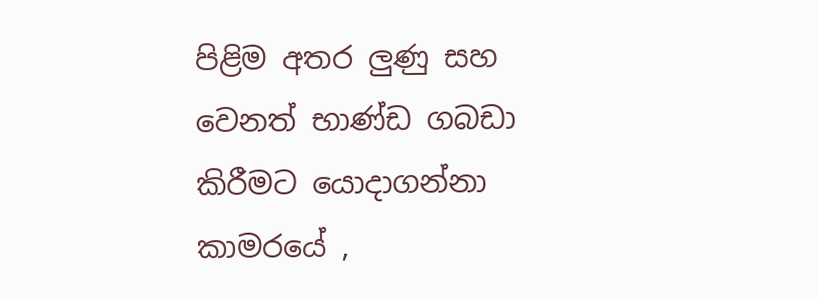පිළිම අතර ලුණු සහ වෙනත් භාණ්ඩ ගබඩා කිරීමට යොදාගන්නා කාමරයේ ,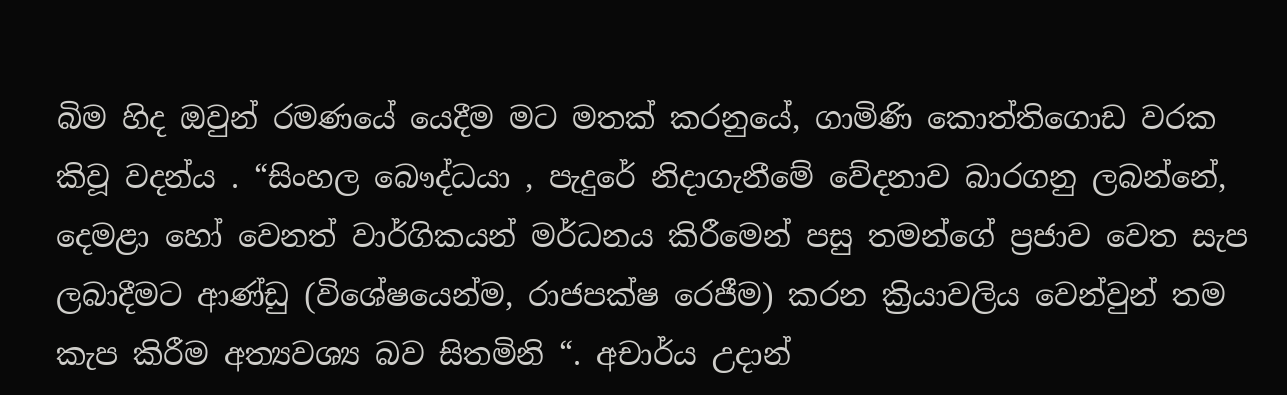බිම හිද ඔවුන් රමණයේ යෙදීම මට මතක් කරනුයේ, ගාමිණි කොත්තිගොඩ වරක කිවූ වදන්ය . “සිංහල බෞද්ධයා , පැදුරේ නිදාගැනීමේ වේදනාව බාරගනු ලබන්නේ, දෙමළා හෝ වෙනත් වාර්ගිකයන් මර්ධනය කිරීමෙන් පසු තමන්ගේ ප්‍රජාව වෙත සැප ලබාදීමට ආණ්ඩු (විශේෂයෙන්ම, රාජපක්ෂ රෙජීම) කරන ක්‍රියාවලිය වෙන්වුන් තම කැප කිරීම අත්‍යවශ්‍ය බව සිතමිනි “. අචාර්ය උදාන්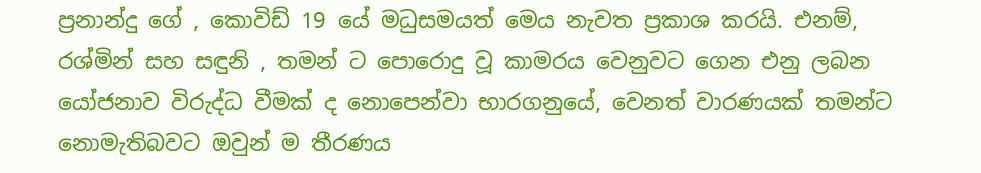ප්‍රනාන්දු ගේ , කොවිඩ් 19 යේ මධුසමයත් මෙය නැවත ප්‍රකාශ කරයි. එනම්,  රශ්මින් සහ සඳුනි , තමන් ට පොරොදු වූ කාමරය වෙනුවට ගෙන එනු ලබන යෝජනාව විරුද්ධ වීමක් ද නොපෙන්වා භාරගනුයේ, වෙනත් වාරණයක් තමන්ට නොමැතිබවට ඔවුන් ම තීරණය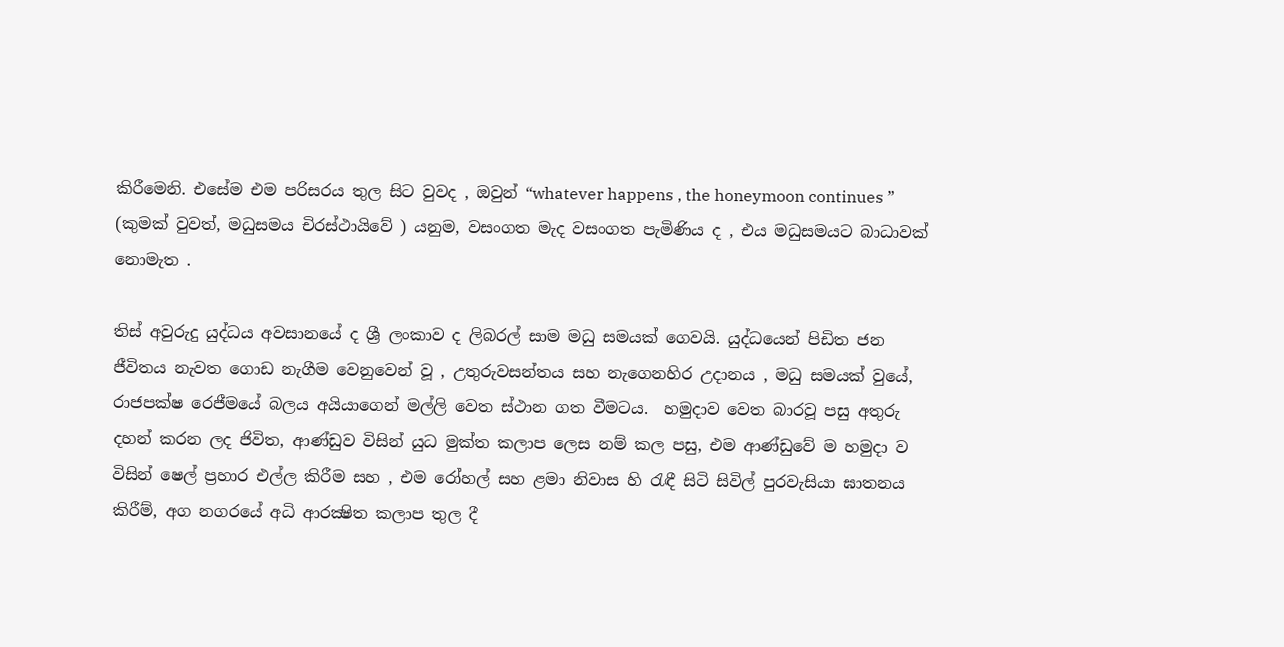කිරීමෙනි. එසේම එම පරිසරය තුල සිට වුවද , ඔවුන් “whatever happens , the honeymoon continues ” (කුමක් වුවත්, මධුසමය චිරස්ථායිවේ ) යනුම, වසංගත මැද වසංගත පැමිණිය ද , එය මධුසමයට බාධාවක් නොමැත .

තිස් අවුරුදු යුද්ධය අවසානයේ ද ශ්‍රී ලංකාව ද ලිබරල් සාම මධු සමයක් ගෙවයි. යුද්ධයෙන් පිඩිත ජන ජීවිතය නැවත ගොඩ නැගීම වෙනුවෙන් වූ , උතුරුවසන්තය සහ නැගෙනහිර උදානය , මධු සමයක් වුයේ, රාජපක්ෂ රෙජීමයේ බලය අයියාගෙන් මල්ලි වෙත ස්ථාන ගත වීමටය.  හමුදාව වෙත බාරවූ පසු අතුරු දහන් කරන ලද ජිවිත, ආණ්ඩුව විසින් යුධ මුක්ත කලාප ලෙස නම් කල පසු, එම ආණ්ඩුවේ ම හමුදා ව විසින් ෂෙල් ප්‍රහාර එල්ල කිරීම සහ , එම රෝහල් සහ ළමා නිවාස හි රැඳී සිටි සිවිල් පුරවැසියා ඝාතනය කිරීම්, අග නගරයේ අධි ආරක්‍ෂිත කලාප තුල දී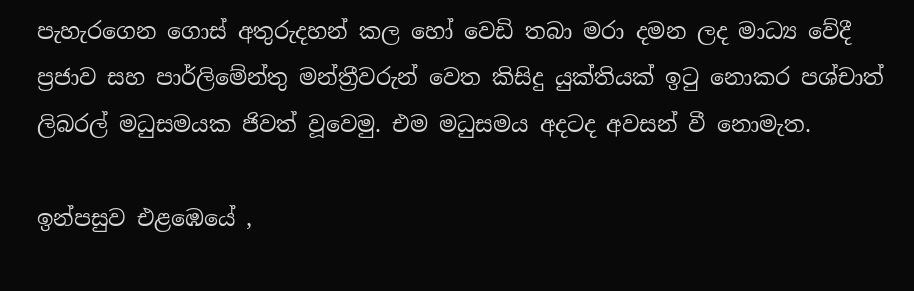පැහැරගෙන ගොස් අතුරුදහන් කල හෝ වෙඩි තබා මරා දමන ලද මාධ්‍ය වේදී ප්‍රජාව සහ පාර්ලිමේන්තු මන්ත්‍රීවරුන් වෙත කිසිදු යුක්තියක් ඉටු නොකර පශ්චාත් ලිබරල් මධුසමයක ජිවත් වූවෙමු. එම මධුසමය අදටද අවසන් වී නොමැත.

ඉන්පසුව එළඹෙයේ ,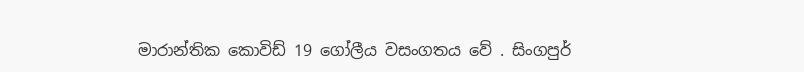මාරාන්තික කොවිඩ් 19 ගෝලීය වසංගතය වේ . සිංගපුර්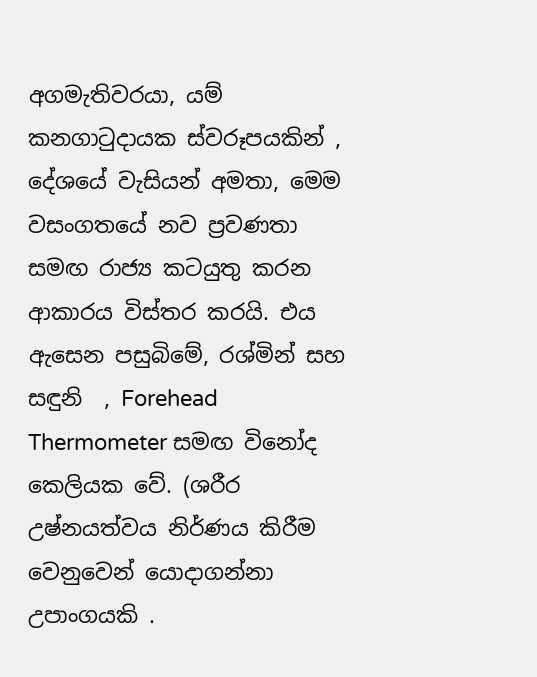අගමැතිවරයා, යම් කනගාටුදායක ස්වරූපයකින් , දේශයේ වැසියන් අමතා, මෙම වසංගතයේ නව ප්‍රවණතා සමඟ රාජ්‍ය කටයුතු කරන ආකාරය විස්තර කරයි. එය ඇසෙන පසුබිමේ, රශ්මින් සහ සඳුනි  , Forehead Thermometer සමඟ විනෝද කෙලියක වේ. (ශරීර උෂ්නයත්වය නිර්ණය කිරීම වෙනුවෙන් යොදාගන්නා උපාංගයකි .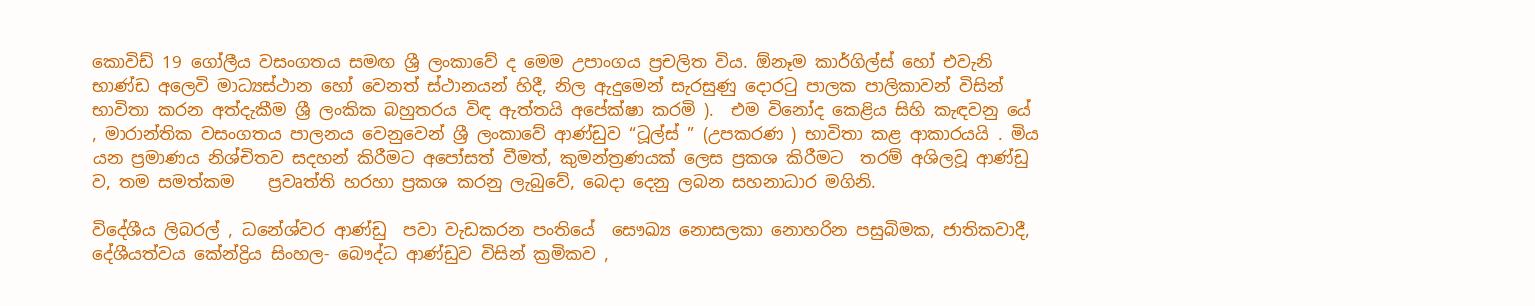කොවිඩ් 19 ගෝලීය වසංගතය සමඟ ශ්‍රී ලංකාවේ ද මෙම උපාංගය ප්‍රචලිත විය. ඕනෑම කාර්ගිල්ස් හෝ එවැනි භාණ්ඩ අලෙවි මාධ්‍යස්ථාන හෝ වෙනත් ස්ථානයන් හිදී, නිල ඇදුමෙන් සැරසුණු දොරටු පාලක පාලිකාවන් විසින් භාවිතා කරන අත්දැකීම ශ්‍රී ලංකික බහුතරය විඳ ඇත්තයි අපේක්ෂා කරමි ).  එම විනෝද කෙළිය සිහි කැඳවනු යේ , මාරාන්තික වසංගතය පාලනය වෙනුවෙන් ශ්‍රී ලංකාවේ ආණ්ඩුව “ටූල්ස් ” (උපකරණ ) භාවිතා කළ ආකාරයයි . මිය යන ප්‍රමාණය නිශ්චිතව සදහන් කිරීමට අපෝසත් වීමත්, කුමන්ත්‍රණයක් ලෙස ප්‍රකශ කිරීමට  තරම් අශිලවූ ආණ්ඩු ව, තම සමත්කම    ප්‍රවෘත්ති හරහා ප්‍රකශ කරනු ලැබුවේ, බෙදා දෙනු ලබන සහනාධාර මගිනි.

විදේශීය ලිබරල් , ධනේශ්වර ආණ්ඩු  පවා වැඩකරන පංතියේ  සෞඛ්‍ය නොසලකා නොහරින පසුබිමක, ජාතිකවාදී, දේශීයත්වය කේන්ද්‍රිය සිංහල- බෞද්ධ ආණ්ඩුව විසින් ක්‍රමිකව ,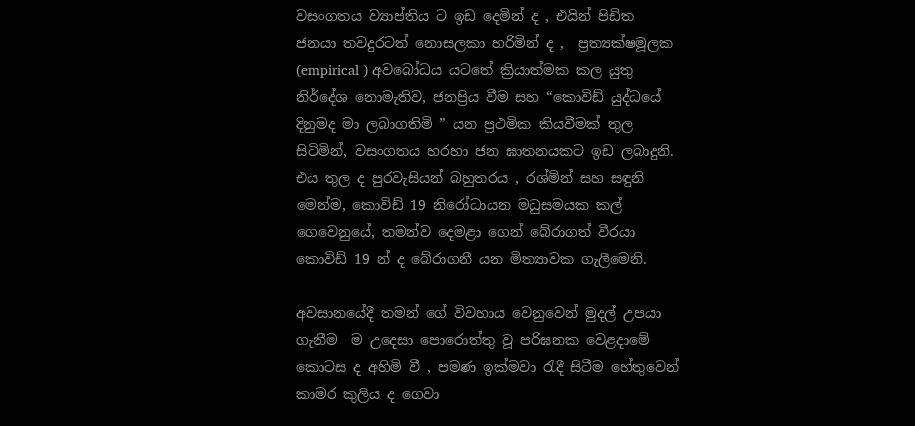වසංගතය ව්‍යාප්තිය ට ඉඩ දෙමින් ද , එයින් පිඩිත ජනයා තවදුරටත් නොසලකා හරිමින් ද ,  ප්‍රත්‍යක්ෂමූලක (empirical ) අවබෝධය යටතේ ක්‍රියාත්මක කල යුතු නිර්දේශ නොමැතිව, ජනප්‍රිය වීම සහ “කොවිඩ් යුද්ධයේ දිනුමද මා ලබාගතිමි ” යන ප්‍රථමික කියවීමක් තුල සිටිමින්, වසංගතය හරහා ජන ඝාතනයකට ඉඩ ලබාදුනි. එය තුල ද පුරවැසියන් බහුතරය , රශ්මින් සහ සඳුනි මෙන්ම, කොවිඩ් 19 නිරෝධායන මධුසමයක කල් ගෙවෙනුයේ, තමන්ව දෙමළා ගෙන් බේරාගත් වීරයා කොවිඩ් 19 න් ද බේරාගනී යන මිත්‍යාවක ගැලීමෙනි.

අවසානයේදී තමන් ගේ විවහාය වෙනුවෙන් මුදල් උපයා ගැනීම  ම උදෙසා පොරොත්තු වූ පරිඝනක වෙළදාමේ කොටස ද අහිමි වී , පමණ ඉක්මවා රැදී සිටීම හේතුවෙන් කාමර කුලිය ද ගෙවා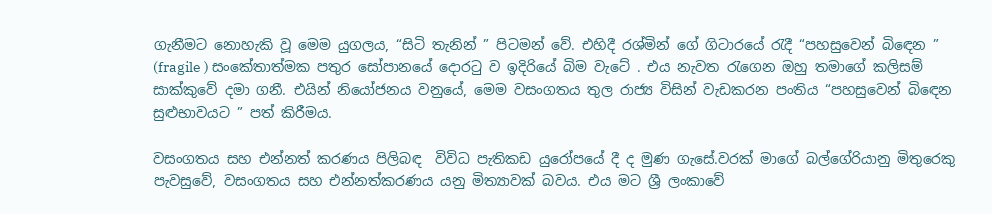ගැනීමට නොහැකි වූ මෙම යුගලය, “සිටි තැනින් ” පිටමන් වේ. එහිදී රශ්මින් ගේ ගිටාරයේ රැදී “පහසුවෙන් බිඳෙන ” (fragile ) සංකේතාත්මක පතුර සෝපානයේ දොරටු ව ඉදිරියේ බිම වැටේ . එය නැවත රැගෙන ඔහු තමාගේ කලිසම් සාක්කුවේ දමා ගනී. එයින් නියෝජනය වනුයේ, මෙම වසංගතය තුල රාජ්‍ය විසින් වැඩකරන පංතිය “පහසුවෙන් බිඳෙන සුළුභාවයට ” පත් කිරීමය.

වසංගතය සහ එන්නත් කරණය පිලිබඳ  විවිධ පැතිකඩ යුරෝපයේ දී ද මුණ ගැසේ.වරක් මාගේ බල්ගේරියානු මිතුරෙකු පැවසුවේ, වසංගතය සහ එන්නත්කරණය යනු මිත්‍යාවක් බවය. එය මට ශ්‍රී ලංකාවේ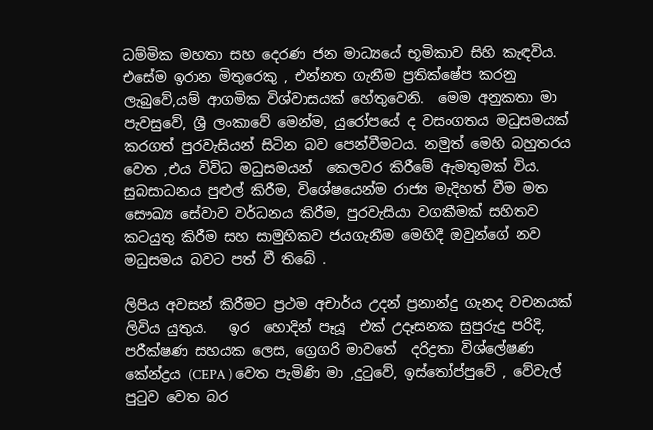ධම්මික මහතා සහ දෙරණ ජන මාධ්‍යයේ භූමිකාව සිහි කැඳවිය. එසේම ඉරාන මිතුරෙකු , එන්නත ගැනීම ප්‍රතික්ෂේප කරනු ලැබුවේ,යම් ආගමික විශ්වාසයක් හේතුවෙනි.  මෙම අනුකතා මා පැවසුවේ, ශ්‍රී ලංකාවේ මෙන්ම, යුරෝපයේ ද වසංගතය මධුසමයක් කරගත් පුරවැසියන් සිටින බව පෙන්වීමටය. නමුත් මෙහි බහුතරය වෙත ,එය විවිධ මධුසමයන්  කෙලවර කිරීමේ ඇමතුමක් විය. සුබසාධනය පුළුල් කිරීම, විශේෂයෙන්ම රාජ්‍ය මැදිහත් වීම මත සෞඛ්‍ය සේවාව වර්ධනය කිරීම, පුරවැසියා වගකීමක් සහිතව කටයුතු කිරීම සහ සාමුහිකව ජයගැනීම මෙහිදී ඔවුන්ගේ නව මධුසමය බවට පත් වී තිබේ .

ලිපිය අවසන් කිරීමට ප්‍රථම අචාර්ය උදන් ප්‍රනාන්දු ගැනද වචනයක් ලිවිය යුතුය.   ඉර  හොදින් පෑයූ  එක් උදෑසනක සුපුරුදු පරිදි, පරීක්ෂණ සහයක ලෙස, ග්‍රෙගරි මාවතේ  දරිද්‍රතා විශ්ලේෂණ කේන්ද්‍රය (CEPA ) වෙත පැමිණි මා ,දුටුවේ, ඉස්තෝප්පුවේ , වේවැල් පුටුව වෙත බර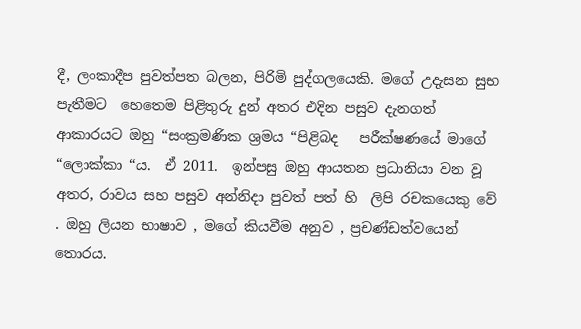දී, ලංකාදීප පුවත්පත බලන, පිරිමි පුද්ගලයෙකි. මගේ උදැසන සුභ පැතීමට  හෙතෙම පිළිතුරු දුන් අතර එදින පසුව දැනගත් ආකාරයට ඔහු “සංක්‍රමණික ශ්‍රමය “පිළිබද   පරීක්ෂණයේ මාගේ “ලොක්කා “ය.  ඒ 2011.  ඉන්පසු ඔහු ආයතන ප්‍රධානියා වන වූ අතර, රාවය සහ පසුව අන්නිදා පුවත් පත් හි  ලිපි රචකයෙකු වේ . ඔහු ලියන භාෂාව , මගේ කියවීම අනුව , ප්‍රචණ්ඩත්වයෙන් තොරය.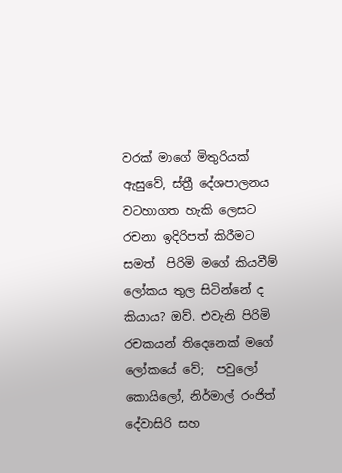වරක් මාගේ මිතුරියක් ඇසුවේ, ස්ත්‍රී දේශපාලනය  වටහාගත හැකි ලෙසට රචනා ඉදිරිපත් කිරීමට සමත්  පිරිමි මගේ කියවීම් ලෝකය තුල සිටින්නේ ද කියාය? ඔව්. එවැනි පිරිමි රචකයන් තිදෙනෙක් මගේ ලෝකයේ වේ;  පවුලෝ කොයිලෝ, නිර්මාල් රංජිත් දේවාසිරි සහ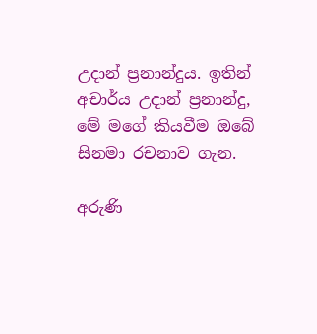උදාන් ප්‍රනාන්දුය. ඉතින් අචාර්ය උදාන් ප්‍රනාන්දු, මේ මගේ කියවීම ඔබේ සිනමා රචනාව ගැන.

අරුණි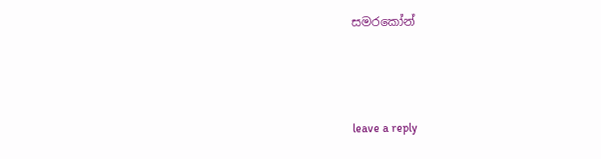සමරකෝන්



leave a reply